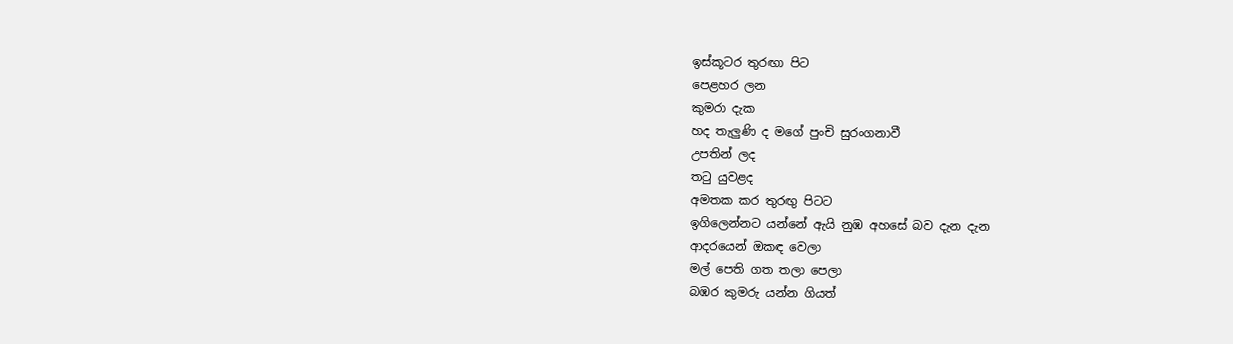ඉස්කූටර තුරඟා පිට
පෙළහර ලන
කුමරා දැක
හද තැලුණි ද මගේ පුංචි සුරංගනාවී
උපතින් ලද
තටු යුවළද
අමතක කර තුරඟු පිටට
ඉගිලෙන්නට යන්නේ ඇයි නුඹ අහසේ බව දැන දැන
ආදරයෙන් ඔකඳ වෙලා
මල් පෙති ගත තලා පෙලා
බඹර කුමරු යන්න ගියත්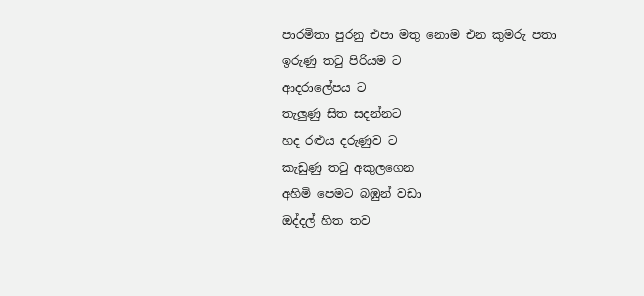පාරමිතා පුරනු එපා මතු නොම එන කුමරු පතා
ඉරුණු තටු පිරියම ට
ආදරාලේපය ට
තැලුණු සිත සදන්නට
හද රළුය දරුණුව ට
කැඩුණු තටු අකුලගෙන
අහිමි පෙමට බඹුන් වඩා
ඔද්දල් හිත තව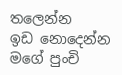තලෙන්න
ඉඩ නොදෙන්න මගේ පුංචි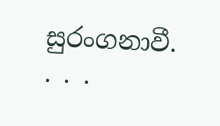සුරංගනාවී. . . .